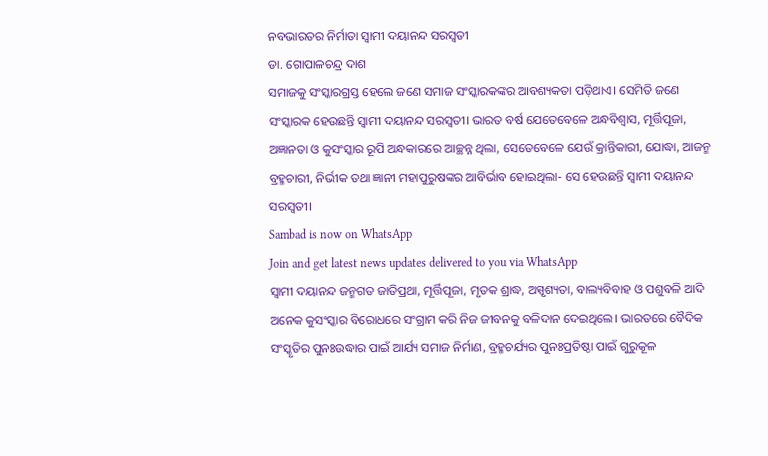ନବଭାରତର ନିର୍ମାତା ସ୍ୱାମୀ ଦୟାନନ୍ଦ ସରସ୍ୱତୀ
ଡା. ଗୋପାଳଚନ୍ଦ୍ର ଦାଶ
ସମାଜକୁ ସଂସ୍କାରଗ୍ରସ୍ତ ହେଲେ ଜଣେ ସମାଜ ସଂସ୍କାରକଙ୍କର ଆବଶ୍ୟକତା ପଡ଼ିଥାଏ। ସେମିତି ଜଣେ ସଂସ୍କାରକ ହେଉଛନ୍ତି ସ୍ବାମୀ ଦୟାନନ୍ଦ ସରସ୍ବତୀ। ଭାରତ ବର୍ଷ ଯେତେବେଳେ ଅନ୍ଧବିଶ୍ବାସ, ମୂର୍ତ୍ତିପୂଜା, ଅଜ୍ଞାନତା ଓ କୁସଂସ୍କାର ରୂପି ଅନ୍ଧକାରରେ ଆଚ୍ଛନ୍ନ ଥିଲା, ସେତେବେଳେ ଯେଉଁ କ୍ରାନ୍ତିକାରୀ, ଯୋଦ୍ଧା, ଆଜନ୍ମ ବ୍ରହ୍ମଚାରୀ, ନିର୍ଭୀକ ତଥା ଜ୍ଞାନୀ ମହାପୁରୁଷଙ୍କର ଆବିର୍ଭାବ ହୋଇଥିଲା- ସେ ହେଉଛନ୍ତି ସ୍ବାମୀ ଦୟାନନ୍ଦ ସରସ୍ବତୀ।
Sambad is now on WhatsApp
Join and get latest news updates delivered to you via WhatsApp
ସ୍ବାମୀ ଦୟାନନ୍ଦ ଜନ୍ମଗତ ଜାତିପ୍ରଥା, ମୂର୍ତ୍ତିପୂଜା, ମୃତକ ଶ୍ରାଦ୍ଧ, ଅସ୍ପୃଶ୍ୟତା, ବାଲ୍ୟବିବାହ ଓ ପଶୁବଳି ଆଦି ଅନେକ କୁସଂସ୍କାର ବିରୋଧରେ ସଂଗ୍ରାମ କରି ନିଜ ଜୀବନକୁ ବଳିଦାନ ଦେଇଥିଲେ। ଭାରତରେ ବୈଦିକ ସଂସ୍କୃତିର ପୁନଃଉଦ୍ଧାର ପାଇଁ ଆର୍ଯ୍ୟ ସମାଜ ନିର୍ମାଣ, ବ୍ରହ୍ମଚର୍ଯ୍ୟର ପୁନଃପ୍ରତିଷ୍ଠା ପାଇଁ ଗୁରୁକୂଳ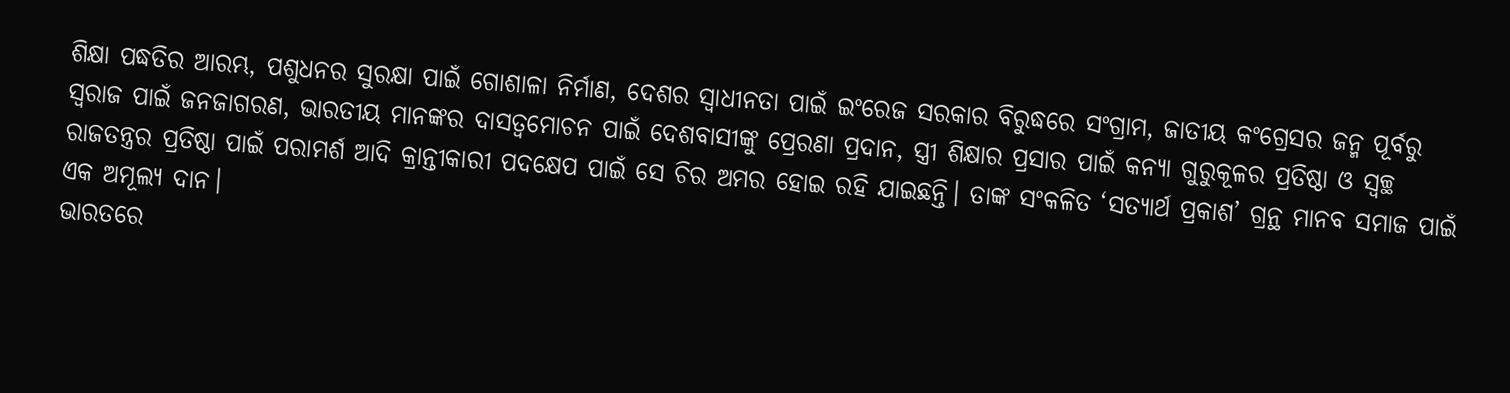ଶିକ୍ଷା ପଦ୍ଧତିର ଆରମ୍ଭ, ପଶୁଧନର ସୁରକ୍ଷା ପାଇଁ ଗୋଶାଳା ନିର୍ମାଣ, ଦେଶର ସ୍ବାଧୀନତା ପାଇଁ ଇଂରେଜ ସରକାର ବିରୁଦ୍ଧରେ ସଂଗ୍ରାମ, ଜାତୀୟ କଂଗ୍ରେସର ଜନ୍ମ ପୂର୍ବରୁ ସ୍ବରାଜ ପାଇଁ ଜନଜାଗରଣ, ଭାରତୀୟ ମାନଙ୍କର ଦାସତ୍ବମୋଚନ ପାଇଁ ଦେଶବାସୀଙ୍କୁ ପ୍ରେରଣା ପ୍ରଦାନ, ସ୍ତ୍ରୀ ଶିକ୍ଷାର ପ୍ରସାର ପାଇଁ କନ୍ୟା ଗୁରୁକୂଳର ପ୍ରତିଷ୍ଠା ଓ ସ୍ବଚ୍ଛ ରାଜତନ୍ତ୍ରର ପ୍ରତିଷ୍ଠା ପାଇଁ ପରାମର୍ଶ ଆଦି କ୍ରାନ୍ତୀକାରୀ ପଦକ୍ଷେପ ପାଇଁ ସେ ଚିର ଅମର ହୋଇ ରହି ଯାଇଛନ୍ତି। ତାଙ୍କ ସଂକଳିତ ‘ସତ୍ୟାର୍ଥ ପ୍ରକାଶ’ ଗ୍ରନ୍ଥ ମାନବ ସମାଜ ପାଇଁ ଏକ ଅମୂଲ୍ୟ ଦାନ।
ଭାରତରେ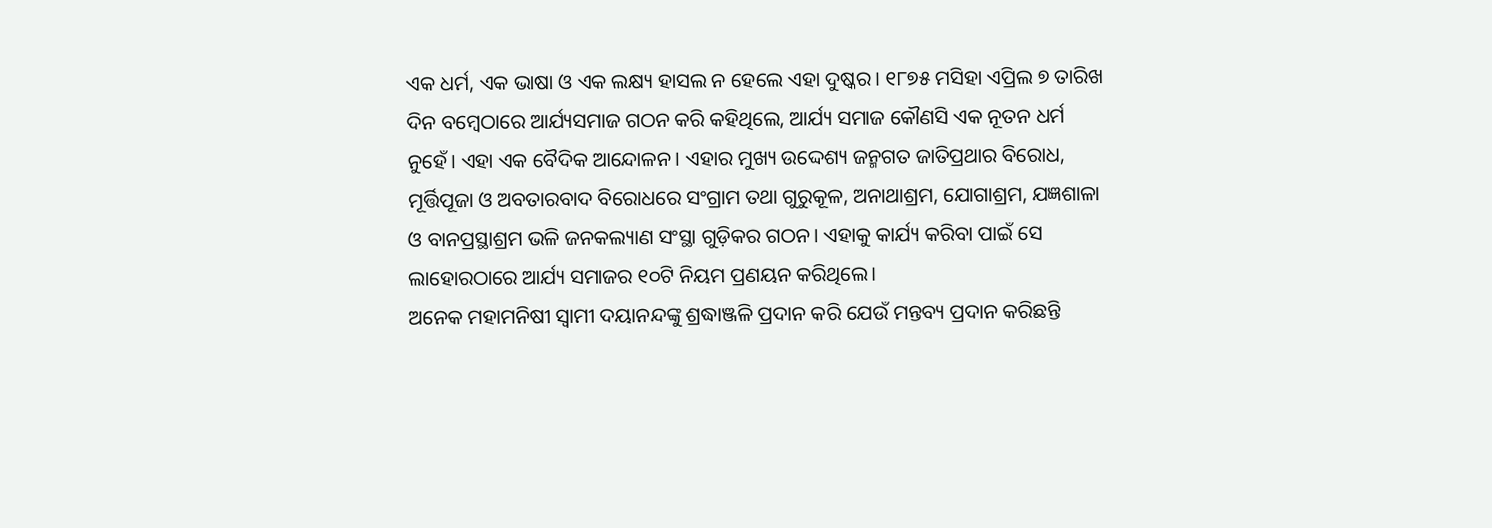ଏକ ଧର୍ମ, ଏକ ଭାଷା ଓ ଏକ ଲକ୍ଷ୍ୟ ହାସଲ ନ ହେଲେ ଏହା ଦୁଷ୍କର। ୧୮୭୫ ମସିହା ଏପ୍ରିଲ ୭ ତାରିଖ ଦିନ ବମ୍ବେଠାରେ ଆର୍ଯ୍ୟସମାଜ ଗଠନ କରି କହିଥିଲେ, ଆର୍ଯ୍ୟ ସମାଜ କୌଣସି ଏକ ନୂତନ ଧର୍ମ ନୁହେଁ। ଏହା ଏକ ବୈଦିକ ଆନ୍ଦୋଳନ। ଏହାର ମୁଖ୍ୟ ଉଦ୍ଦେଶ୍ୟ ଜନ୍ମଗତ ଜାତିପ୍ରଥାର ବିରୋଧ, ମୂର୍ତ୍ତିପୂଜା ଓ ଅବତାରବାଦ ବିରୋଧରେ ସଂଗ୍ରାମ ତଥା ଗୁରୁକୂଳ, ଅନାଥାଶ୍ରମ, ଯୋଗାଶ୍ରମ, ଯଜ୍ଞଶାଳା ଓ ବାନପ୍ରସ୍ଥାଶ୍ରମ ଭଳି ଜନକଲ୍ୟାଣ ସଂସ୍ଥା ଗୁଡ଼ିକର ଗଠନ। ଏହାକୁ କାର୍ଯ୍ୟ କରିବା ପାଇଁ ସେ ଲାହୋରଠାରେ ଆର୍ଯ୍ୟ ସମାଜର ୧୦ଟି ନିୟମ ପ୍ରଣୟନ କରିଥିଲେ।
ଅନେକ ମହାମନିଷୀ ସ୍ବାମୀ ଦୟାନନ୍ଦଙ୍କୁ ଶ୍ରଦ୍ଧାଞ୍ଜଳି ପ୍ରଦାନ କରି ଯେଉଁ ମନ୍ତବ୍ୟ ପ୍ରଦାନ କରିଛନ୍ତି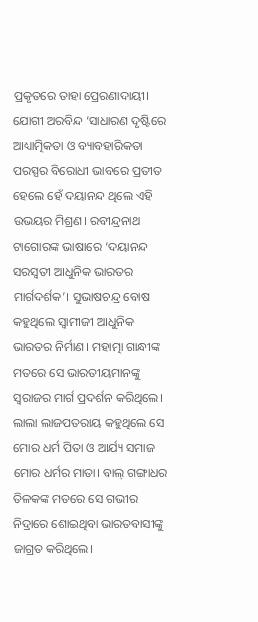ପ୍ରକୃତରେ ତାହା ପ୍ରେରଣାଦାୟୀ। ଯୋଗୀ ଅରବିନ୍ଦ ‘ସାଧାରଣ ଦୃଷ୍ଟିରେ ଆଧ୍ୟାତ୍ମିକତା ଓ ବ୍ୟାବହାରିକତା ପରସ୍ପର ବିରୋଧୀ ଭାବରେ ପ୍ରତୀତ ହେଲେ ହେଁ ଦୟାନନ୍ଦ ଥିଲେ ଏହି ଉଭୟର ମିଶ୍ରଣ। ରବୀନ୍ଦ୍ରନାଥ ଟାଗୋରଙ୍କ ଭାଷାରେ ‘ଦୟାନନ୍ଦ ସରସ୍ବତୀ ଆଧୁନିକ ଭାରତର ମାର୍ଗଦର୍ଶକ’। ସୁଭାଷଚନ୍ଦ୍ର ବୋଷ କହୁଥିଲେ ସ୍ବାମୀଜୀ ଆଧୁନିକ ଭାରତର ନିର୍ମାଣ। ମହାତ୍ମା ଗାନ୍ଧୀଙ୍କ ମତରେ ସେ ଭାରତୀୟମାନଙ୍କୁ ସ୍ବରାଜର ମାର୍ଗ ପ୍ରଦର୍ଶନ କରିଥିଲେ। ଲାଲା ଲାଜପତରାୟ କହୁଥିଲେ ସେ ମୋର ଧର୍ମ ପିତା ଓ ଆର୍ଯ୍ୟ ସମାଜ ମୋର ଧର୍ମର ମାତା। ବାଲ୍ ଗଙ୍ଗାଧର ତିଳକଙ୍କ ମତରେ ସେ ଗଭୀର ନିଦ୍ରାରେ ଶୋଇଥିବା ଭାରତବାସୀଙ୍କୁ ଜାଗ୍ରତ କରିଥିଲେ।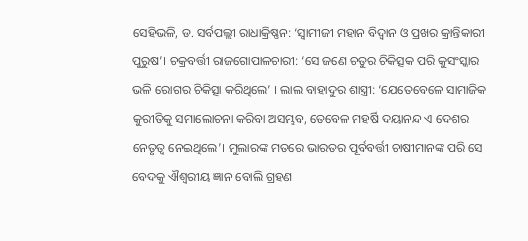ସେହିଭଳି, ଡ. ସର୍ବପଲ୍ଲୀ ରାଧାକ୍ରିଷ୍ଣନ: ‘ସ୍ବାମୀଜୀ ମହାନ ବିଦ୍ବାନ ଓ ପ୍ରଖର କ୍ରାନ୍ତିକାରୀ ପୁରୁଷ’। ଚକ୍ରବର୍ତ୍ତୀ ରାଜଗୋପାଳଚାରୀ: ‘ସେ ଜଣେ ଚତୁର ଚିକିତ୍ସକ ପରି କୁସଂସ୍କାର ଭଳି ରୋଗର ଚିକିତ୍ସା କରିଥିଲେ’ । ଲାଲ ବାହାଦୁର ଶାସ୍ତ୍ରୀ: ‘ଯେତେବେଳେ ସାମାଜିକ କୁରୀତିକୁ ସମାଲୋଚନା କରିବା ଅସମ୍ଭବ, ତେବେଳ ମହର୍ଷି ଦୟାନନ୍ଦ ଏ ଦେଶର ନେତୃତ୍ବ ନେଇଥିଲେ’। ମୁଲାରଙ୍କ ମତରେ ଭାରତର ପୂର୍ବବର୍ତ୍ତୀ ଚାଷୀମାନଙ୍କ ପରି ସେ ବେଦକୁ ଐଶ୍ବରୀୟ ଜ୍ଞାନ ବୋଲି ଗ୍ରହଣ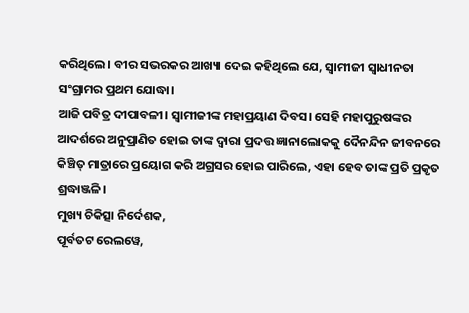କରିଥିଲେ। ବୀର ସଭରକର ଆଖ୍ୟା ଦେଇ କହିଥିଲେ ଯେ, ସ୍ବାମୀଜୀ ସ୍ବାଧୀନତା ସଂଗ୍ରାମର ପ୍ରଥମ ଯୋଦ୍ଧା।
ଆଜି ପବିତ୍ର ଦୀପାବଳୀ। ସ୍ବାମୀଜୀଙ୍କ ମହାପ୍ରୟାଣ ଦିବସ। ସେହି ମହାପୁରୁଷଙ୍କର ଆଦର୍ଶରେ ଅନୁପ୍ରାଣିତ ହୋଇ ତାଙ୍କ ଦ୍ବାରା ପ୍ରଦତ୍ତ ଜ୍ଞାନାଲୋକକୁ ଦୈନନ୍ଦିନ ଜୀବନରେ କିଞ୍ଚିତ୍ ମାତ୍ରାରେ ପ୍ରୟୋଗ କରି ଅଗ୍ରସର ହୋଇ ପାରିଲେ, ଏହା ହେବ ତାଙ୍କ ପ୍ରତି ପ୍ରକୃତ ଶ୍ରଦ୍ଧାଞ୍ଜଳି।
ମୁଖ୍ୟ ଚିକିତ୍ସା ନିର୍ଦେଶକ,
ପୂର୍ବତଟ ରେଲୱେ,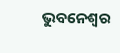ଭୁବନେଶ୍ବର